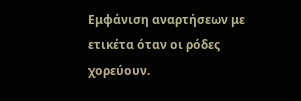Εμφάνιση αναρτήσεων με ετικέτα όταν οι ρόδες χορεύουν.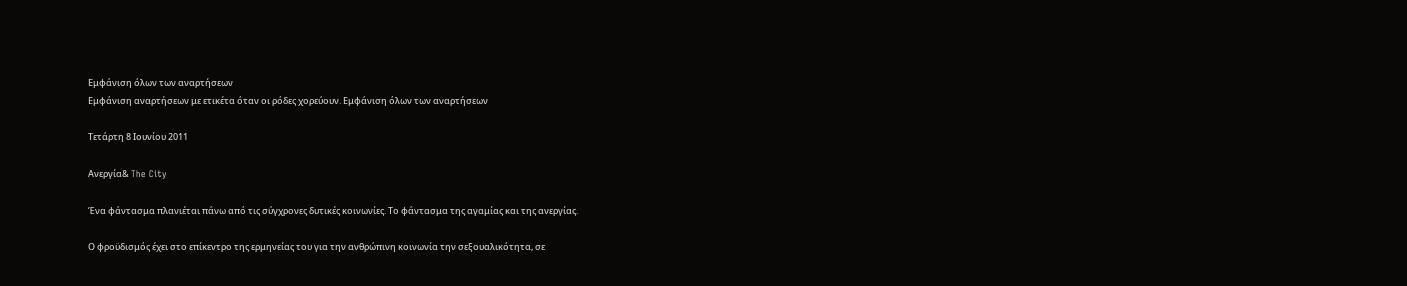Εμφάνιση όλων των αναρτήσεων
Εμφάνιση αναρτήσεων με ετικέτα όταν οι ρόδες χορεύουν. Εμφάνιση όλων των αναρτήσεων

Τετάρτη 8 Ιουνίου 2011

Ανεργία& The City

Ένα φάντασμα πλανιέται πάνω από τις σύγχρονες δυτικές κοινωνίες. Το φάντασμα της αγαμίας και της ανεργίας.

Ο φροϋδισμός έχει στο επίκεντρο της ερμηνείας του για την ανθρώπινη κοινωνία την σεξουαλικότητα, σε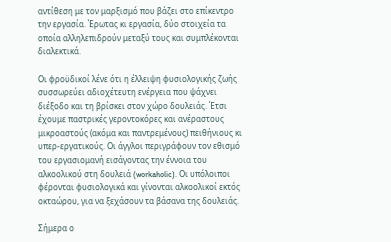αντίθεση με τον μαρξισμό που βάζει στο επίκεντρο την εργασία. Έρωτας κι εργασία, δύο στοιχεία τα οποία αλληλεπιδρούν μεταξύ τους και συμπλέκονται διαλεκτικά.

Οι φροϋδικοί λένε ότι η έλλειψη φυσιολογικής ζωής συσσωρεύει αδιοχέτευτη ενέργεια που ψάχνει διέξοδο και τη βρίσκει στον χώρο δουλειάς. Έτσι έχουμε παστρικές γεροντοκόρες και ανέραστους μικροαστούς (ακόμα και παντρεμένους) πειθήνιους κι υπερ-εργατικούς. Οι άγγλοι περιγράφουν τον εθισμό του εργασιομανή εισάγοντας την έννοια του αλκοολικού στη δουλειά (workaholic). Οι υπόλοιποι φέρονται φυσιολογικά και γίνονται αλκοολικοί εκτός οκταώρου, για να ξεχάσουν τα βάσανα της δουλειάς.

Σήμερα ο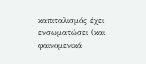καπιταλισμός έχει ενσωματώσει (και φαινομενικά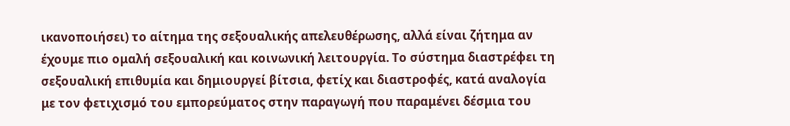ικανοποιήσει) το αίτημα της σεξουαλικής απελευθέρωσης, αλλά είναι ζήτημα αν έχουμε πιο ομαλή σεξουαλική και κοινωνική λειτουργία. Το σύστημα διαστρέφει τη σεξουαλική επιθυμία και δημιουργεί βίτσια, φετίχ και διαστροφές, κατά αναλογία με τον φετιχισμό του εμπορεύματος στην παραγωγή που παραμένει δέσμια του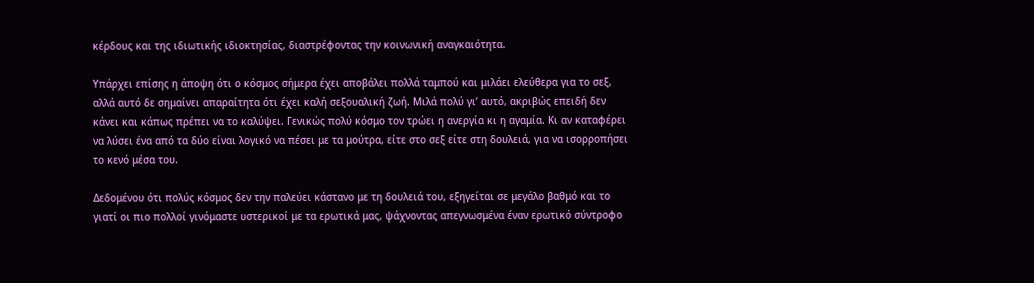κέρδους και της ιδιωτικής ιδιοκτησίας, διαστρέφοντας την κοινωνική αναγκαιότητα.

Υπάρχει επίσης η άποψη ότι ο κόσμος σήμερα έχει αποβάλει πολλά ταμπού και μιλάει ελεύθερα για το σεξ, αλλά αυτό δε σημαίνει απαραίτητα ότι έχει καλή σεξουαλική ζωή. Μιλά πολύ γι’ αυτό, ακριβώς επειδή δεν κάνει και κάπως πρέπει να το καλύψει. Γενικώς πολύ κόσμο τον τρώει η ανεργία κι η αγαμία. Κι αν καταφέρει να λύσει ένα από τα δύο είναι λογικό να πέσει με τα μούτρα, είτε στο σεξ είτε στη δουλειά, για να ισορροπήσει το κενό μέσα του.

Δεδομένου ότι πολύς κόσμος δεν την παλεύει κάστανο με τη δουλειά του, εξηγείται σε μεγάλο βαθμό και το γιατί οι πιο πολλοί γινόμαστε υστερικοί με τα ερωτικά μας, ψάχνοντας απεγνωσμένα έναν ερωτικό σύντροφο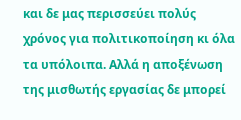και δε μας περισσεύει πολύς χρόνος για πολιτικοποίηση κι όλα τα υπόλοιπα. Αλλά η αποξένωση της μισθωτής εργασίας δε μπορεί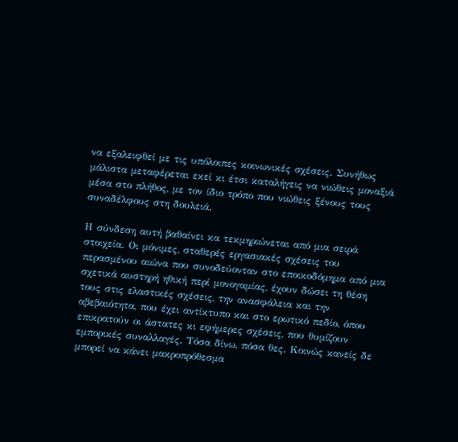να εξαλειφθεί με τις υπόλοιπες κοινωνικές σχέσεις. Συνήθως μάλιστα μεταφέρεται εκεί κι έτσι καταλήγεις να νιώθεις μοναξιά μέσα στο πλήθος, με τον ίδιο τρόπο που νιώθεις ξένους τους συναδέλφους στη δουλειά.

Η σύνδεση αυτή βαθαίνει κα τεκμηριώνεται από μια σειρά στοιχεία. Οι μόνιμες, σταθερές εργασιακές σχέσεις του περασμένου αιώνα που συνοδεύονταν στο εποικοδόμημα από μια σχετικά αυστηρή ηθική περί μονογαμίας, έχουν δώσει τη θέση τους στις ελαστικές σχέσεις, την ανασφάλεια και την αβεβαιότητα, που έχει αντίκτυπο και στο ερωτικό πεδίο, όπου επικρατούν οι άστατες κι εφήμερες σχέσεις, που θυμίζουν εμπορικές συναλλαγές. Τόσα δίνω, πόσα θες. Κοινώς κανείς δε μπορεί να κάνει μακροπρόθεσμα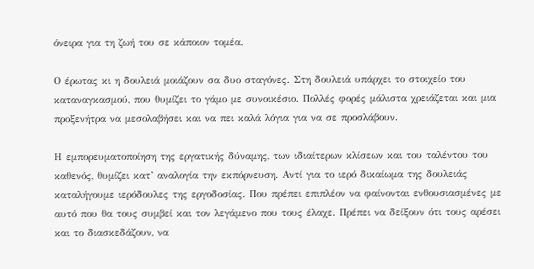όνειρα για τη ζωή του σε κάποιον τομέα.

Ο έρωτας κι η δουλειά μοιάζουν σα δυο σταγόνες. Στη δουλειά υπάρχει το στοιχείο του καταναγκασμού, που θυμίζει το γάμο με συνοικέσιο. Πολλές φορές μάλιστα χρειάζεται και μια προξενήτρα να μεσολαβήσει και να πει καλά λόγια για να σε προσλάβουν.

Η εμπορευματοποίηση της εργατικής δύναμης, των ιδιαίτερων κλίσεων και του ταλέντου του καθενός, θυμίζει κατ’ αναλογία την εκπόρνευση. Αντί για το ιερό δικαίωμα της δουλειάς καταλήγουμε ιερόδουλες της εργοδοσίας. Που πρέπει επιπλέον να φαίνονται ενθουσιασμένες με αυτό που θα τους συμβεί και τον λεγάμενο που τους έλαχε. Πρέπει να δείξουν ότι τους αρέσει και το διασκεδάζουν, να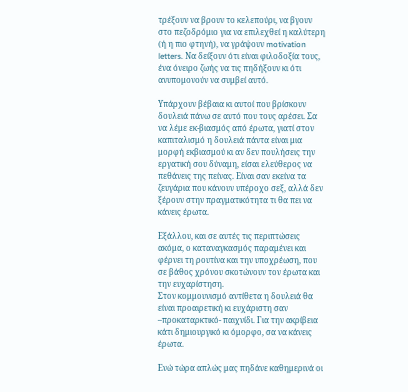τρέξουν να βρουν το κελεπούρι, να βγουν στο πεζοδρόμιο για να επιλεχθεί η καλύτερη (ή η πιο φτηνή), να γράψουν motivation letters. Να δείξουν ότι είναι φιλοδοξία τους, ένα όνειρο ζωής να τις πηδήξουν κι ότι ανυπομονούν να συμβεί αυτό.

Υπάρχουν βέβαια κι αυτοί που βρίσκουν δουλειά πάνω σε αυτό που τους αρέσει. Σα να λέμε εκ-βιασμός από έρωτα, γιατί στον καπιταλισμό η δουλειά πάντα είναι μια μορφή εκβιασμού κι αν δεν πουλήσεις την εργατική σου δύναμη, είσαι ελεύθερος να πεθάνεις της πείνας. Είναι σαν εκείνα τα ζευγάρια που κάνουν υπέροχο σεξ, αλλά δεν ξέρουν στην πραγματικότητα τι θα πει να κάνεις έρωτα.

Εξάλλου, και σε αυτές τις περιπτώσεις ακόμα, ο καταναγκασμός παραμένει και φέρνει τη ρουτίνα και την υποχρέωση, που σε βάθος χρόνου σκοτώνουν τον έρωτα και την ευχαρίστηση.
Στον κομμουνισμό αντίθετα η δουλειά θα είναι προαιρετική κι ευχάριστη σαν –προκαταρκτικό- παιχνίδι. Για την ακρίβεια κάτι δημιουργικό κι όμορφο, σα να κάνεις έρωτα.

Ενώ τώρα απλώς μας πηδάνε καθημερινά οι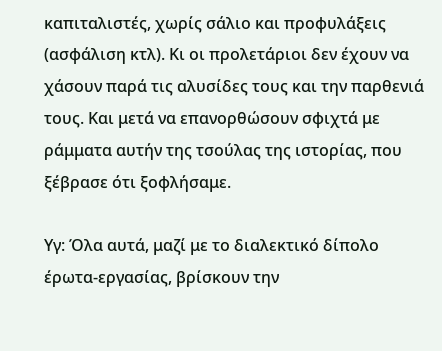καπιταλιστές, χωρίς σάλιο και προφυλάξεις (ασφάλιση κτλ). Κι οι προλετάριοι δεν έχουν να χάσουν παρά τις αλυσίδες τους και την παρθενιά τους. Και μετά να επανορθώσουν σφιχτά με ράμματα αυτήν της τσούλας της ιστορίας, που ξέβρασε ότι ξοφλήσαμε.

Υγ: Όλα αυτά, μαζί με το διαλεκτικό δίπολο έρωτα-εργασίας, βρίσκουν την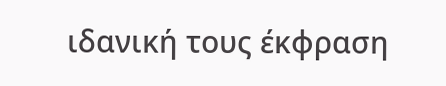ιδανική τους έκφραση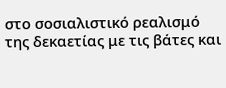στο σοσιαλιστικό ρεαλισμό της δεκαετίας με τις βάτες και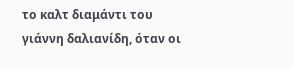το καλτ διαμάντι του γιάννη δαλιανίδη, όταν οι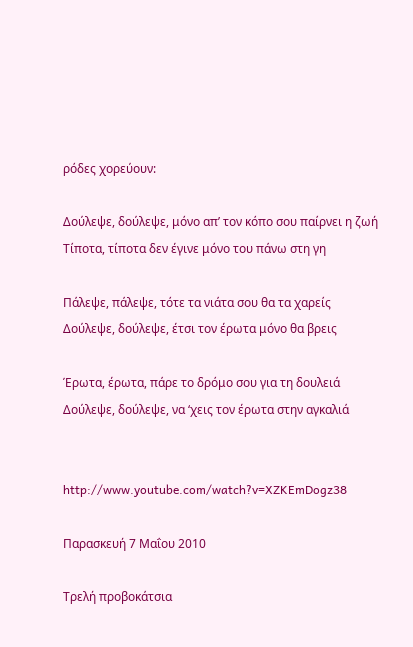ρόδες χορεύουν:

Δούλεψε, δούλεψε, μόνο απ’ τον κόπο σου παίρνει η ζωή
Τίποτα, τίποτα δεν έγινε μόνο του πάνω στη γη

Πάλεψε, πάλεψε, τότε τα νιάτα σου θα τα χαρείς
Δούλεψε, δούλεψε, έτσι τον έρωτα μόνο θα βρεις

Έρωτα, έρωτα, πάρε το δρόμο σου για τη δουλειά
Δούλεψε, δούλεψε, να ‘χεις τον έρωτα στην αγκαλιά


http://www.youtube.com/watch?v=XZKEmDogz38

Παρασκευή 7 Μαΐου 2010

Τρελή προβοκάτσια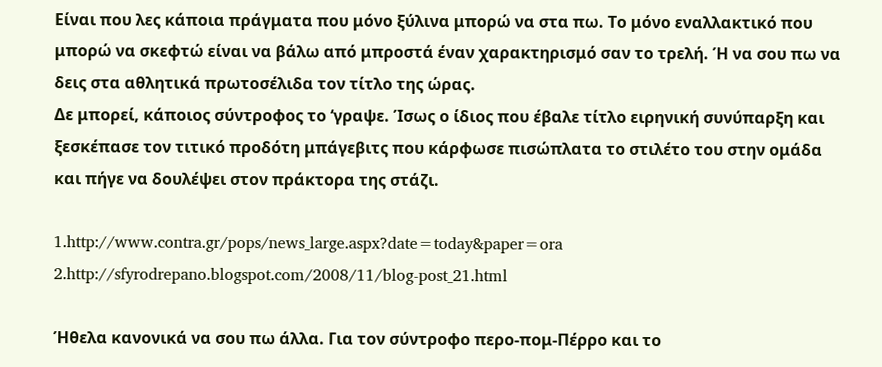Είναι που λες κάποια πράγματα που μόνο ξύλινα μπορώ να στα πω. Το μόνο εναλλακτικό που μπορώ να σκεφτώ είναι να βάλω από μπροστά έναν χαρακτηρισμό σαν το τρελή. Ή να σου πω να δεις στα αθλητικά πρωτοσέλιδα τον τίτλο της ώρας.
Δε μπορεί, κάποιος σύντροφος το ‘γραψε. Ίσως ο ίδιος που έβαλε τίτλο ειρηνική συνύπαρξη και ξεσκέπασε τον τιτικό προδότη μπάγεβιτς που κάρφωσε πισώπλατα το στιλέτο του στην ομάδα και πήγε να δουλέψει στον πράκτορα της στάζι.

1.http://www.contra.gr/pops/news_large.aspx?date=today&paper=ora
2.http://sfyrodrepano.blogspot.com/2008/11/blog-post_21.html

Ήθελα κανονικά να σου πω άλλα. Για τον σύντροφο περο-πομ-Πέρρο και το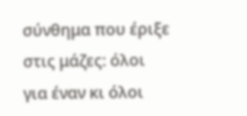σύνθημα που έριξε στις μάζες: όλοι για έναν κι όλοι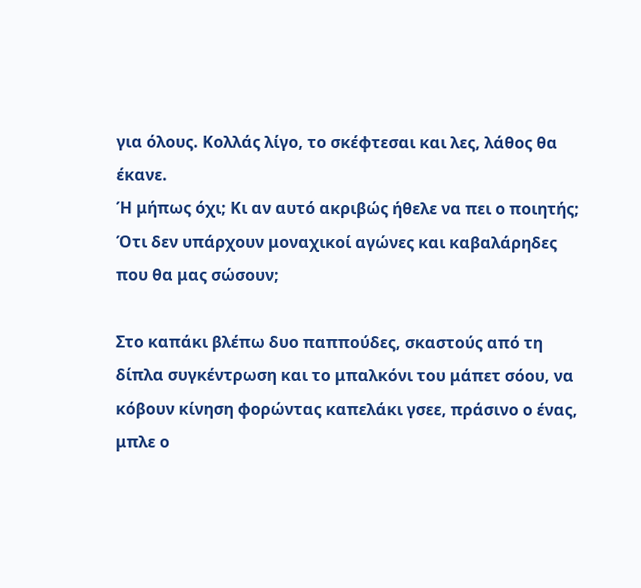για όλους. Κολλάς λίγο, το σκέφτεσαι και λες, λάθος θα έκανε.
Ή μήπως όχι; Κι αν αυτό ακριβώς ήθελε να πει ο ποιητής; Ότι δεν υπάρχουν μοναχικοί αγώνες και καβαλάρηδες που θα μας σώσουν;

Στο καπάκι βλέπω δυο παππούδες, σκαστούς από τη δίπλα συγκέντρωση και το μπαλκόνι του μάπετ σόου, να κόβουν κίνηση φορώντας καπελάκι γσεε, πράσινο ο ένας, μπλε ο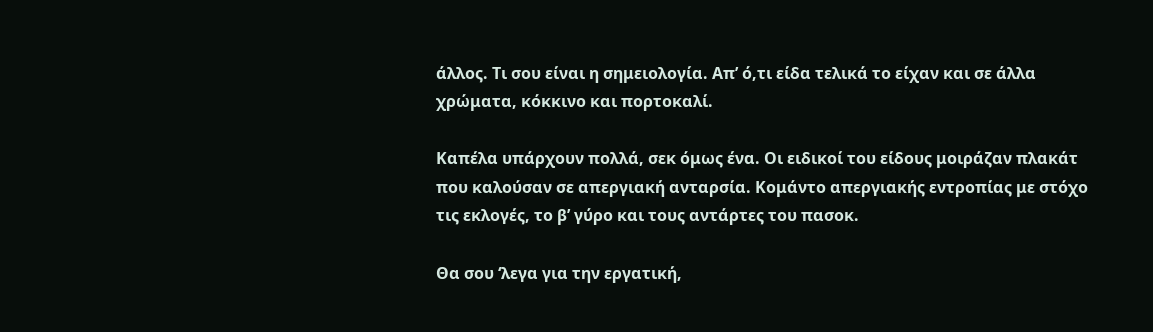άλλος. Τι σου είναι η σημειολογία. Απ’ ό,τι είδα τελικά το είχαν και σε άλλα χρώματα, κόκκινο και πορτοκαλί.

Καπέλα υπάρχουν πολλά, σεκ όμως ένα. Οι ειδικοί του είδους μοιράζαν πλακάτ που καλούσαν σε απεργιακή ανταρσία. Κομάντο απεργιακής εντροπίας με στόχο τις εκλογές, το β’ γύρο και τους αντάρτες του πασοκ.

Θα σου ‘λεγα για την εργατική,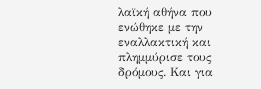λαϊκή αθήνα που ενώθηκε με την εναλλακτική και πλημμύρισε τους δρόμους. Και για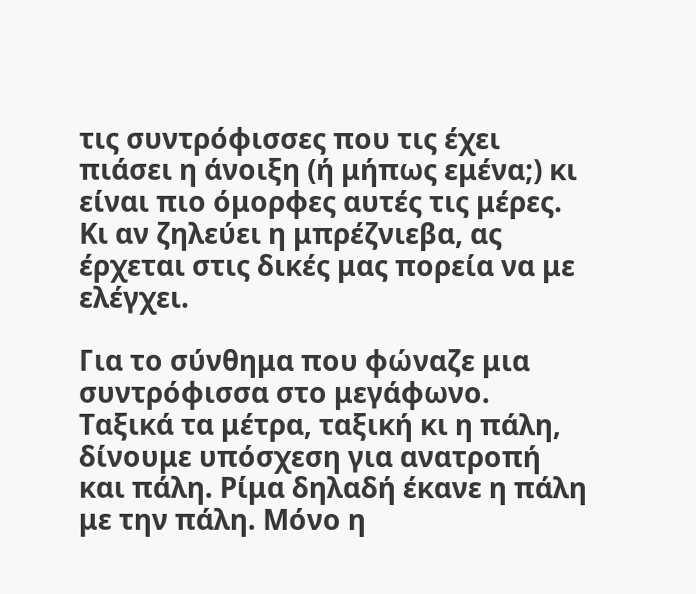τις συντρόφισσες που τις έχει πιάσει η άνοιξη (ή μήπως εμένα;) κι είναι πιο όμορφες αυτές τις μέρες. Κι αν ζηλεύει η μπρέζνιεβα, ας έρχεται στις δικές μας πορεία να με ελέγχει.

Για το σύνθημα που φώναζε μια συντρόφισσα στο μεγάφωνο. Ταξικά τα μέτρα, ταξική κι η πάλη, δίνουμε υπόσχεση για ανατροπή και πάλη. Ρίμα δηλαδή έκανε η πάλη με την πάλη. Μόνο η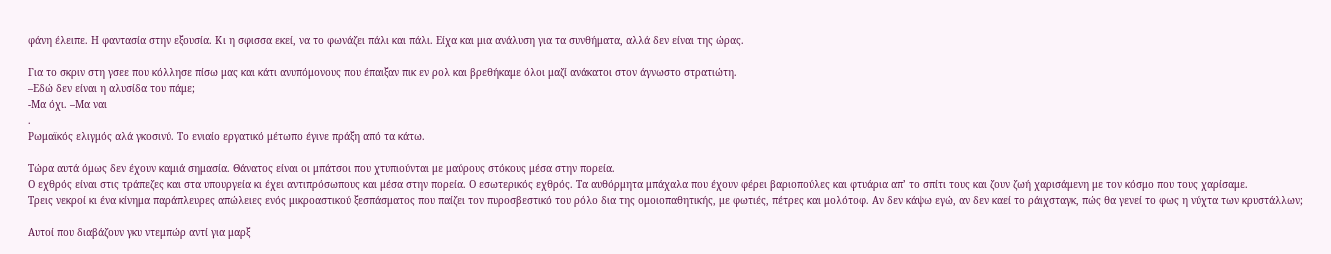φάνη έλειπε. Η φαντασία στην εξουσία. Κι η σφισσα εκεί, να το φωνάζει πάλι και πάλι. Είχα και μια ανάλυση για τα συνθήματα, αλλά δεν είναι της ώρας.

Για το σκριν στη γσεε που κόλλησε πίσω μας και κάτι ανυπόμονους που έπαιξαν πικ εν ρολ και βρεθήκαμε όλοι μαζί ανάκατοι στον άγνωστο στρατιώτη.
–Εδώ δεν είναι η αλυσίδα του πάμε;
-Μα όχι. –Μα ναι
.
Ρωμαϊκός ελιγμός αλά γκοσινύ. Το ενιαίο εργατικό μέτωπο έγινε πράξη από τα κάτω.

Τώρα αυτά όμως δεν έχουν καμιά σημασία. Θάνατος είναι οι μπάτσοι που χτυπιούνται με μαύρους στόκους μέσα στην πορεία.
Ο εχθρός είναι στις τράπεζες και στα υπουργεία κι έχει αντιπρόσωπους και μέσα στην πορεία. Ο εσωτερικός εχθρός. Τα αυθόρμητα μπάχαλα που έχουν φέρει βαριοπούλες και φτυάρια απ’ το σπίτι τους και ζουν ζωή χαρισάμενη με τον κόσμο που τους χαρίσαμε.
Τρεις νεκροί κι ένα κίνημα παράπλευρες απώλειες ενός μικροαστικού ξεσπάσματος που παίζει τον πυροσβεστικό του ρόλο δια της ομοιοπαθητικής, με φωτιές, πέτρες και μολότοφ. Αν δεν κάψω εγώ, αν δεν καεί το ράιχσταγκ, πώς θα γενεί το φως η νύχτα των κρυστάλλων;

Αυτοί που διαβάζουν γκυ ντεμπώρ αντί για μαρξ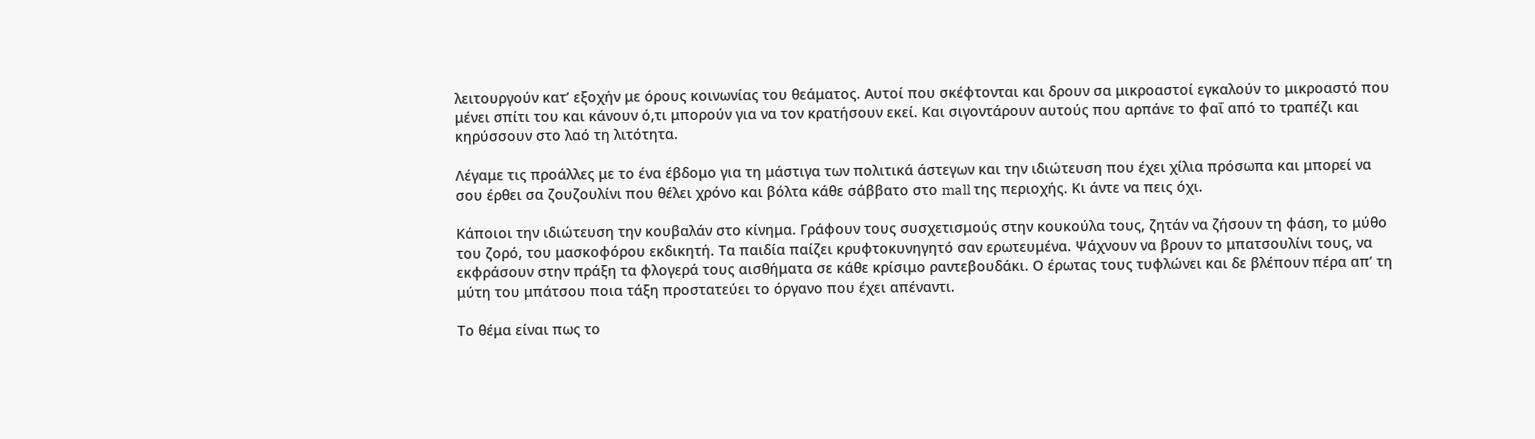λειτουργούν κατ’ εξοχήν με όρους κοινωνίας του θεάματος. Αυτοί που σκέφτονται και δρουν σα μικροαστοί εγκαλούν το μικροαστό που μένει σπίτι του και κάνουν ό,τι μπορούν για να τον κρατήσουν εκεί. Και σιγοντάρουν αυτούς που αρπάνε το φαΐ από το τραπέζι και κηρύσσουν στο λαό τη λιτότητα.

Λέγαμε τις προάλλες με το ένα έβδομο για τη μάστιγα των πολιτικά άστεγων και την ιδιώτευση που έχει χίλια πρόσωπα και μπορεί να σου έρθει σα ζουζουλίνι που θέλει χρόνο και βόλτα κάθε σάββατο στο mall της περιοχής. Κι άντε να πεις όχι.

Κάποιοι την ιδιώτευση την κουβαλάν στο κίνημα. Γράφουν τους συσχετισμούς στην κουκούλα τους, ζητάν να ζήσουν τη φάση, το μύθο του ζορό, του μασκοφόρου εκδικητή. Τα παιδία παίζει κρυφτοκυνηγητό σαν ερωτευμένα. Ψάχνουν να βρουν το μπατσουλίνι τους, να εκφράσουν στην πράξη τα φλογερά τους αισθήματα σε κάθε κρίσιμο ραντεβουδάκι. Ο έρωτας τους τυφλώνει και δε βλέπουν πέρα απ’ τη μύτη του μπάτσου ποια τάξη προστατεύει το όργανο που έχει απέναντι.

Το θέμα είναι πως το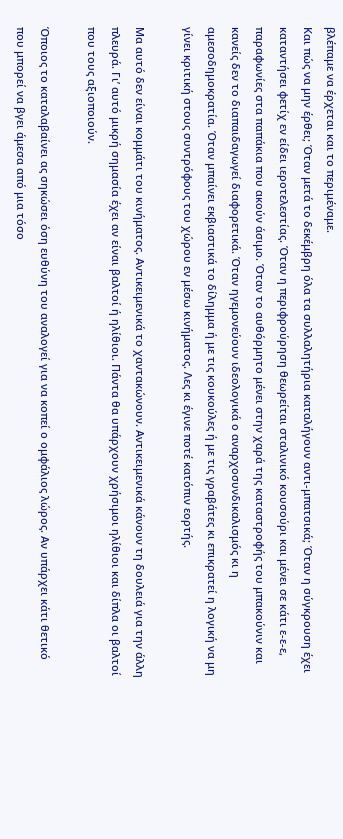βλέπαμε να έρχεται και το περιμέναμε.
Και πώς να μην έρθει; Όταν μετά το δεκέμβρη όλα τα συλλαλητήρια καταλήγουν αντι-μπατσικά; Όταν η σύγκρουση έχει καταντήσει φετίχ εν είδει ιεροτελεστίας. Όταν η περιφρούρηση θεωρείται σταλινικό κουσούρι και μένει σε κάτι ε-ε-ε, παραφωνίες στα παπάκια που ακούν άσιμο. Όταν το αυθόρμητο μένει στην χαρά της καταστροφής του μπακούνιν και κανείς δεν το διαπαιδαγωγεί διαφορετικά. Όταν ηγεμονεύουν ιδεολογικά ο αναρχοσυνδικαλισμός κι η αμεσοδημοκρατία. Όταν μπαίνει εκβιαστικά το δίλημμα ή με τις κουκούλες ή με τις γραβάτες κι επικρατεί η λογική να μη γίνει κριτική στους συντρόφους του χώρου εν μέσω κινήματος. Λες κι έγινε ποτέ κατόπιν εορτής.

Μα αυτό δεν είναι κομμάτι του κινήματος. Αντικειμενικά το χαντακώνουν. Αντικειμενικά κάνουν τη δουλειά για την άλλη πλευρά. Γι’ αυτό μικρή σημασία έχει αν είναι βαλτοί ή ηλίθιοι. Πάντα θα υπάρχουν χρήσιμοι ηλίθιοι και δίπλα οι βαλτοί που τους αξιοποιούν.

Όποιος το καταλαβαίνει ας σηκώσει όση ευθύνη του αναλογεί για να κοπεί ο ομφάλιος λώρος. Αν υπάρχει κάτι θετικό που μπορεί να βγει άμεσα από μια τόσο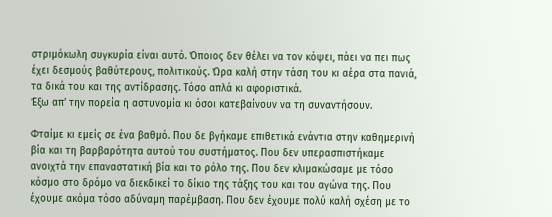στριμόκωλη συγκυρία είναι αυτό. Όποιος δεν θέλει να τον κόψει, πάει να πει πως έχει δεσμούς βαθύτερους, πολιτικούς. Ώρα καλή στην τάση του κι αέρα στα πανιά, τα δικά του και της αντίδρασης. Τόσο απλά κι αφοριστικά.
Έξω απ’ την πορεία η αστυνομία κι όσοι κατεβαίνουν να τη συναντήσουν.

Φταίμε κι εμείς σε ένα βαθμό. Που δε βγήκαμε επιθετικά ενάντια στην καθημερινή βία και τη βαρβαρότητα αυτού του συστήματος. Που δεν υπερασπιστήκαμε ανοιχτά την επαναστατική βία και το ρόλο της. Που δεν κλιμακώσαμε με τόσο κόσμο στο δρόμο να διεκδικεί το δίκιο της τάξης του και του αγώνα της. Που έχουμε ακόμα τόσο αδύναμη παρέμβαση. Που δεν έχουμε πολύ καλή σχέση με το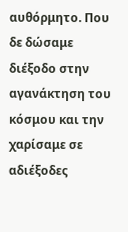αυθόρμητο. Που δε δώσαμε διέξοδο στην αγανάκτηση του κόσμου και την χαρίσαμε σε αδιέξοδες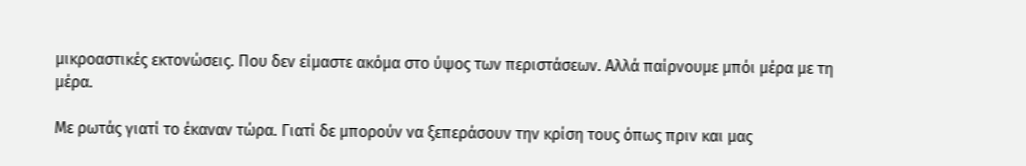μικροαστικές εκτονώσεις. Που δεν είμαστε ακόμα στο ύψος των περιστάσεων. Αλλά παίρνουμε μπόι μέρα με τη μέρα.

Με ρωτάς γιατί το έκαναν τώρα. Γιατί δε μπορούν να ξεπεράσουν την κρίση τους όπως πριν και μας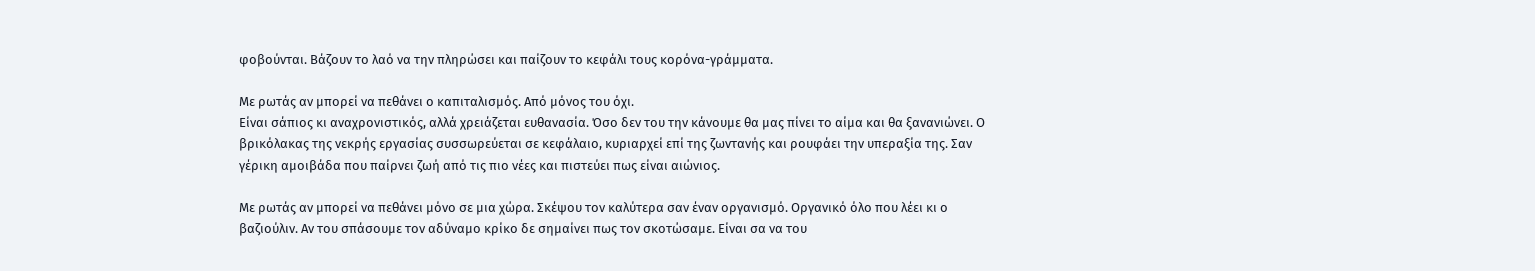φοβούνται. Βάζουν το λαό να την πληρώσει και παίζουν το κεφάλι τους κορόνα-γράμματα.

Με ρωτάς αν μπορεί να πεθάνει ο καπιταλισμός. Από μόνος του όχι.
Είναι σάπιος κι αναχρονιστικός, αλλά χρειάζεται ευθανασία. Όσο δεν του την κάνουμε θα μας πίνει το αίμα και θα ξανανιώνει. Ο βρικόλακας της νεκρής εργασίας συσσωρεύεται σε κεφάλαιο, κυριαρχεί επί της ζωντανής και ρουφάει την υπεραξία της. Σαν γέρικη αμοιβάδα που παίρνει ζωή από τις πιο νέες και πιστεύει πως είναι αιώνιος.

Με ρωτάς αν μπορεί να πεθάνει μόνο σε μια χώρα. Σκέψου τον καλύτερα σαν έναν οργανισμό. Οργανικό όλο που λέει κι ο βαζιούλιν. Αν του σπάσουμε τον αδύναμο κρίκο δε σημαίνει πως τον σκοτώσαμε. Είναι σα να του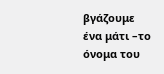βγάζουμε ένα μάτι –το όνομα του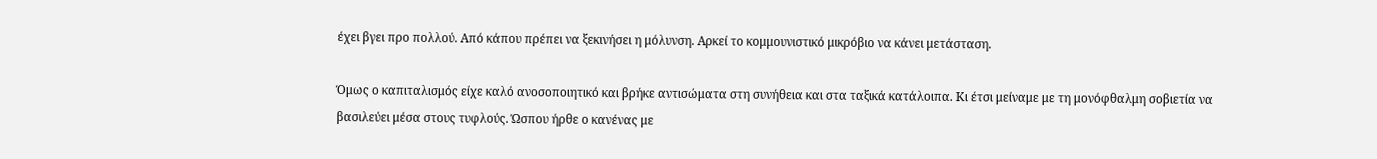έχει βγει προ πολλού. Από κάπου πρέπει να ξεκινήσει η μόλυνση. Αρκεί το κομμουνιστικό μικρόβιο να κάνει μετάσταση.

Όμως ο καπιταλισμός είχε καλό ανοσοποιητικό και βρήκε αντισώματα στη συνήθεια και στα ταξικά κατάλοιπα. Κι έτσι μείναμε με τη μονόφθαλμη σοβιετία να βασιλεύει μέσα στους τυφλούς. Ώσπου ήρθε ο κανένας με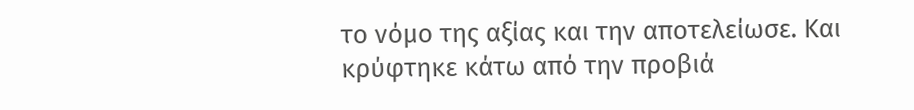το νόμο της αξίας και την αποτελείωσε. Και κρύφτηκε κάτω από την προβιά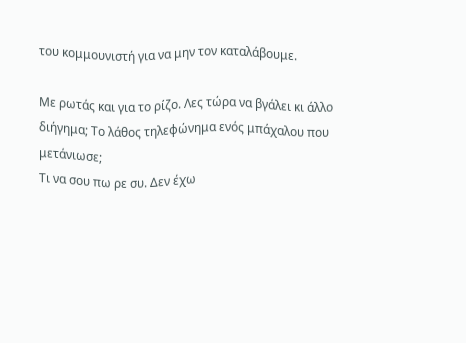του κομμουνιστή για να μην τον καταλάβουμε.

Με ρωτάς και για το ρίζο. Λες τώρα να βγάλει κι άλλο διήγημα; Το λάθος τηλεφώνημα ενός μπάχαλου που μετάνιωσε;
Τι να σου πω ρε συ. Δεν έχω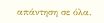απάντηση σε όλα.